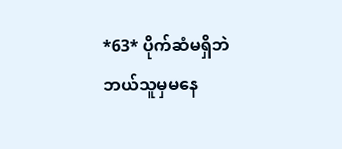*63* ပိုက်ဆံမရှိဘဲဘယ်သူမှမနေ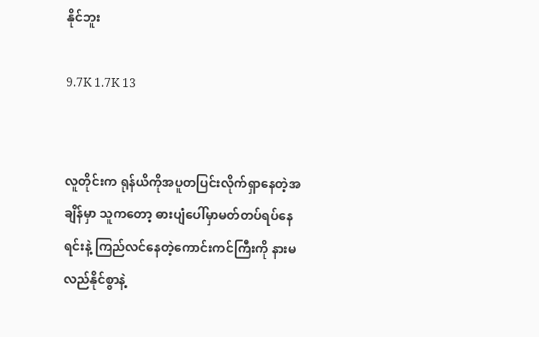နိုင်ဘူး

9.7K 1.7K 13


လူတိုင်းက ရုန်ယိကိုအပူတပြင်းလိုက်ရှာနေတဲ့အချိန်မှာ သူကတော့ ဓားပျံပေါ်မှာမတ်တပ်ရပ်နေရင်းနဲ့ ကြည်လင်နေတဲ့ကောင်းကင်ကြီးကို နားမလည်နိုင်စွာနဲ့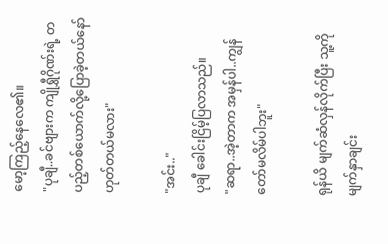မော့ကြည့်နေလေ၏။
"ပုချီ..ခင်ဗျားက ကျိုရွှီဂိုဏ်းရဲ့ တပည့်တစ်ယောက်လို့ပြောခဲ့တယ်နော် ဟုတ်တယ်မလား"

"အင်း.."
ပုချီ ခေါင်းငြိမ့်ပြလာသည်။
"ဆရာ..အဲ့တာက အမှန်ပါ..ကျွန်တော်မလိမ်ပါဘူး"

ရုန်ယိ မျက်ဆံလှန်လိုက်ပြီး သူ့ကို မျက်နှာချင်း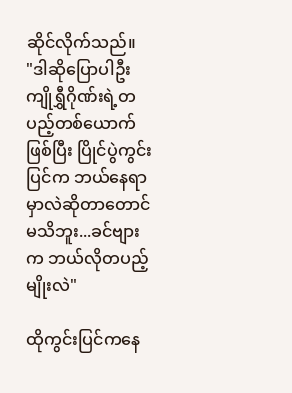ဆိုင်လိုက်သည်။
"ဒါဆိုပြောပါဦး ကျိုရွှီဂိုဏ်းရဲ့တပည့်တစ်ယောက်ဖြစ်ပြီး ပြိုင်ပွဲကွင်းပြင်က ဘယ်နေရာမှာလဲဆိုတာတောင်မသိဘူး...ခင်ဗျားက ဘယ်လိုတပည့်မျိုးလဲ"

ထိုကွင်းပြင်ကနေ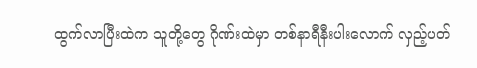ထွက်လာပြီးထဲက သူတို့တွေ ဂိုဏ်းထဲမှာ တစ်နာရီနီးပါးလောက် လှည့်ပတ်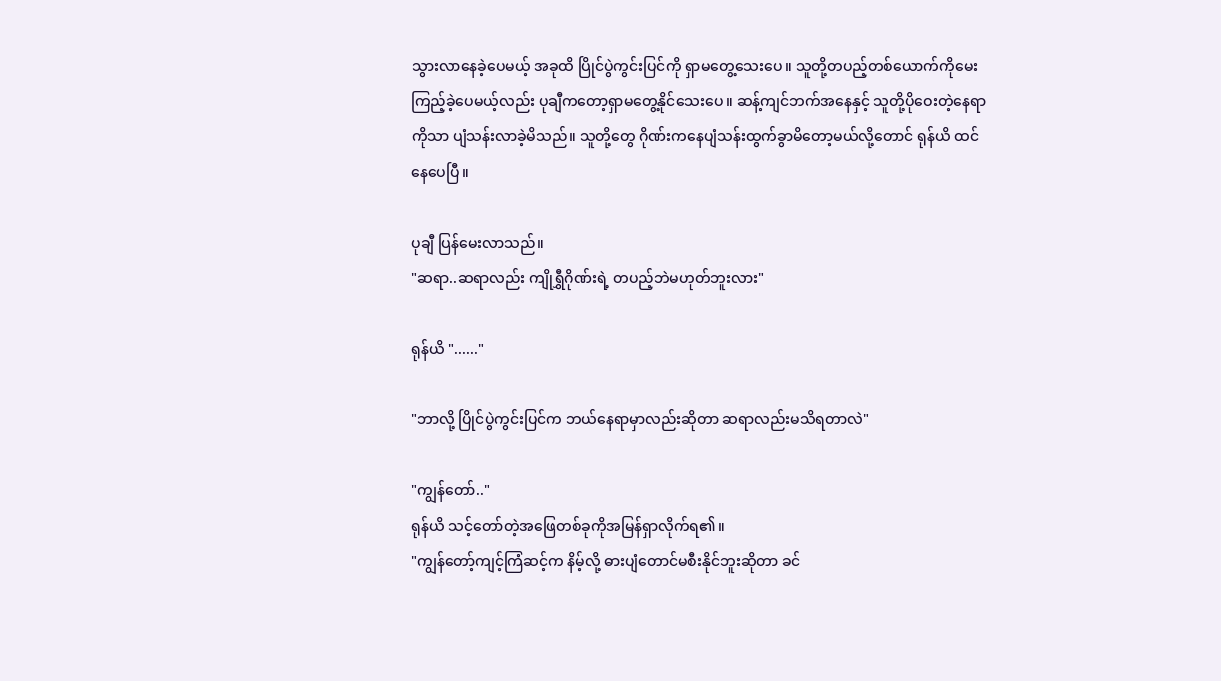သွားလာနေခဲ့ပေမယ့် အခုထိ ပြိုင်ပွဲကွင်းပြင်ကို ရှာမတွေ့သေးပေ။ သူတို့တပည့်တစ်ယောက်ကိုမေးကြည့်ခဲ့ပေမယ့်လည်း ပုချီကတော့ရှာမတွေ့နိုင်သေးပေ။ ဆန့်ကျင်ဘက်အနေနှင့် သူတို့ပိုဝေးတဲ့နေရာကိုသာ ပျံသန်းလာခဲ့မိသည်။ သူတို့တွေ ဂိုဏ်းကနေပျံသန်းထွက်ခွာမိတော့မယ်လို့တောင် ရုန်ယိ ထင်နေပေပြီ။

ပုချီ ပြန်မေးလာသည်။
"ဆရာ..ဆရာလည်း ကျိုရွှီဂိုဏ်းရဲ့ တပည့်ဘဲမဟုတ်ဘူးလား"

ရုန်ယိ "......"

"ဘာလို့ ပြိုင်ပွဲကွင်းပြင်က ဘယ်နေရာမှာလည်းဆိုတာ ဆရာလည်းမသိရတာလဲ"

"ကျွန်တော်.."
ရုန်ယိ သင့်တော်တဲ့အဖြေတစ်ခုကိုအမြန်ရှာလိုက်ရ၏။
"ကျွန်တော့်ကျင့်ကြံဆင့်က နိမ့်လို့ ဓားပျံတောင်မစီးနိုင်ဘူးဆိုတာ ခင်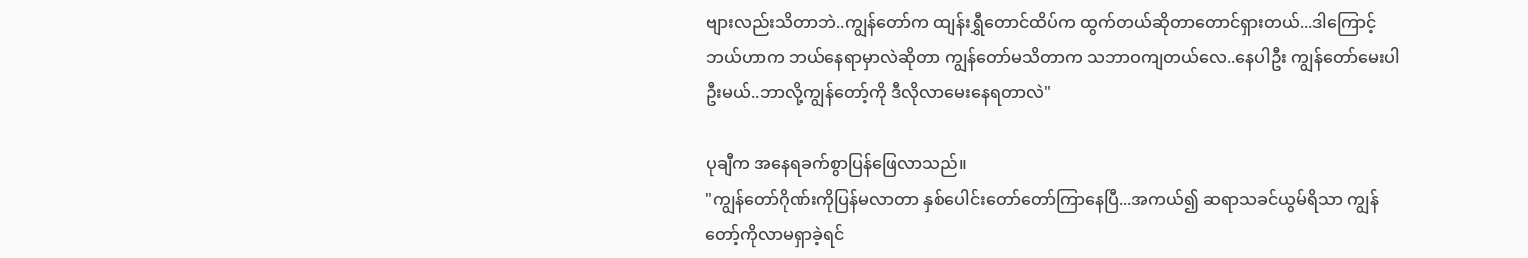ဗျားလည်းသိတာဘဲ..ကျွန်တော်က ထျန်းရွှီတောင်ထိပ်က ထွက်တယ်ဆိုတာတောင်ရှားတယ်...ဒါကြောင့် ဘယ်ဟာက ဘယ်နေရာမှာလဲဆိုတာ ကျွန်တော်မသိတာက သဘာဝကျတယ်လေ..နေပါဦး ကျွန်တော်မေးပါဦးမယ်..ဘာလို့ကျွန်တော့်ကို ဒီလိုလာမေးနေရတာလဲ"

ပုချီက အနေရခက်စွာပြန်ဖြေလာသည်။
"ကျွန်တော်ဂိုဏ်းကိုပြန်မလာတာ နှစ်ပေါင်းတော်တော်ကြာနေပြီ...အကယ်၍ ဆရာသခင်ယွမ်ရိသာ ကျွန်တော့်ကိုလာမရှာခဲ့ရင်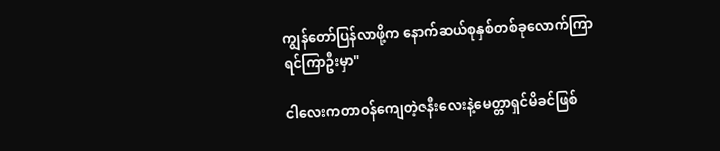ကျွန်တော်ပြန်လာဖို့က နောက်ဆယ်စုနှစ်တစ်ခုလောက်ကြာရင်ကြာဦးမှာ"

ငါလေးကတာဝန်ကျေတဲ့ဇနီးလေးနဲ့မေတ္တာရှင်မိခင်ဖြစ်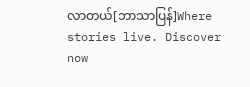လာတယ်[ဘာသာပြန်]Where stories live. Discover now